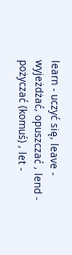learn - uczyć się, leave - wyjeżdżać, opuszczać , lend - pożyczać (komuś) , let -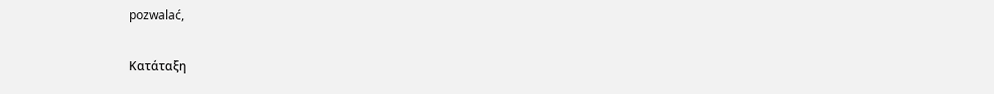pozwalać,

Κατάταξη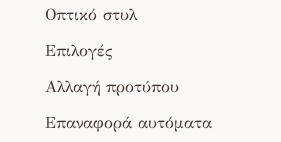Οπτικό στυλ

Επιλογές

Αλλαγή προτύπου

Επαναφορά αυτόματα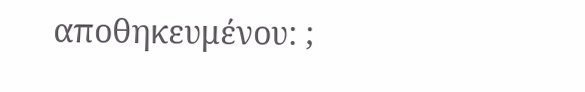αποθηκευμένου: ;